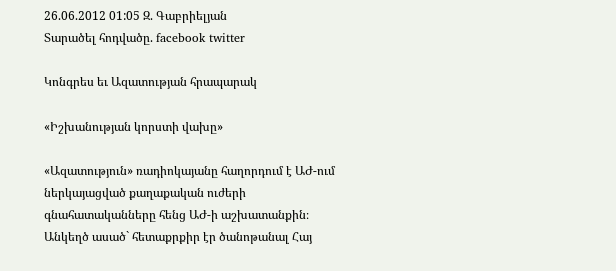26.06.2012 01:05 Զ. Գաբրիելյան
Տարածել հոդվածը. facebook twitter

Կոնգրես եւ Ազատության հրապարակ

«Իշխանության կորստի վախը»

«Ազատություն» ռադիոկայանը հաղորդում է ԱԺ-ում ներկայացված քաղաքական ուժերի գնահատականները հենց ԱԺ-ի աշխատանքին։ Անկեղծ ասած` հետաքրքիր էր ծանոթանալ Հայ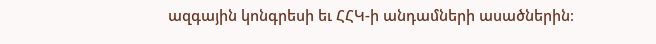ազգային կոնգրեսի եւ ՀՀԿ-ի անդամների ասածներին։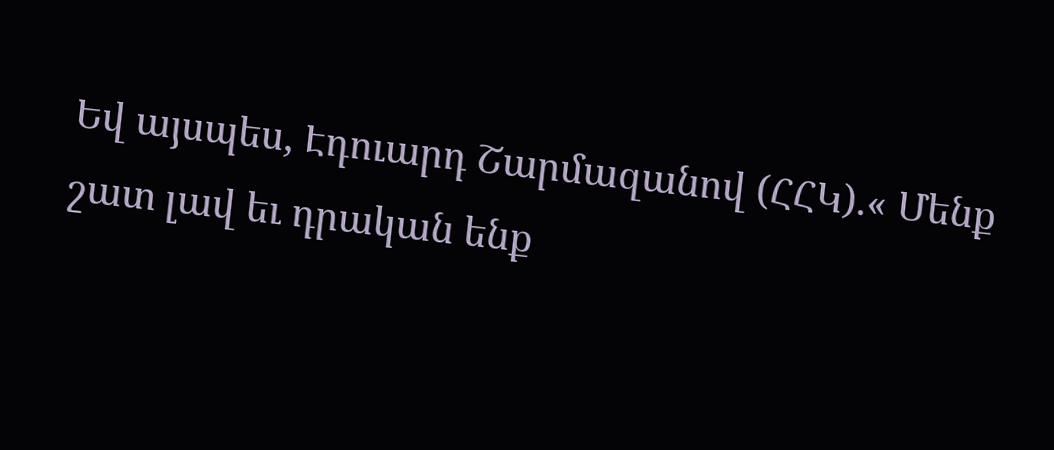Եվ այսպես, Էդուարդ Շարմազանով (ՀՀԿ).« Մենք շատ լավ եւ դրական ենք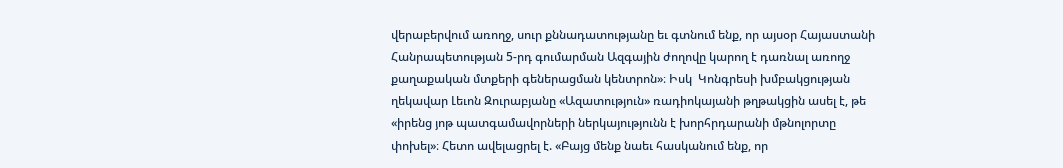վերաբերվում առողջ, սուր քննադատությանը եւ գտնում ենք, որ այսօր Հայաստանի Հանրապետության 5-րդ գումարման Ազգային ժողովը կարող է դառնալ առողջ քաղաքական մտքերի գեներացման կենտրոն»։ Իսկ  Կոնգրեսի խմբակցության ղեկավար Լեւոն Զուրաբյանը «Ազատություն» ռադիոկայանի թղթակցին ասել է, թե «իրենց յոթ պատգամավորների ներկայությունն է խորհրդարանի մթնոլորտը փոխել»։ Հետո ավելացրել է. «Բայց մենք նաեւ հասկանում ենք, որ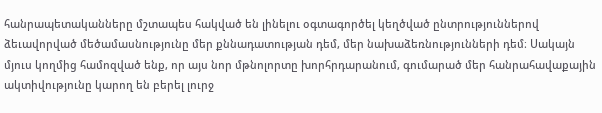հանրապետականները մշտապես հակված են լինելու օգտագործել կեղծված ընտրություններով ձեւավորված մեծամասնությունը մեր քննադատության դեմ, մեր նախաձեռնությունների դեմ։ Սակայն մյուս կողմից համոզված ենք, որ այս նոր մթնոլորտը խորհրդարանում, գումարած մեր հանրահավաքային ակտիվությունը կարող են բերել լուրջ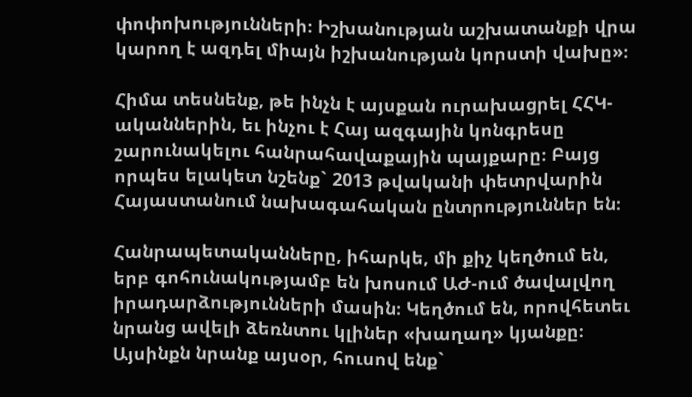փոփոխությունների։ Իշխանության աշխատանքի վրա կարող է ազդել միայն իշխանության կորստի վախը»։

Հիմա տեսնենք, թե ինչն է այսքան ուրախացրել ՀՀԿ- ականներին, եւ ինչու է Հայ ազգային կոնգրեսը շարունակելու հանրահավաքային պայքարը։ Բայց որպես ելակետ նշենք` 2013 թվականի փետրվարին Հայաստանում նախագահական ընտրություններ են։

Հանրապետականները, իհարկե, մի քիչ կեղծում են, երբ գոհունակությամբ են խոսում ԱԺ-ում ծավալվող իրադարձությունների մասին։ Կեղծում են, որովհետեւ նրանց ավելի ձեռնտու կլիներ «խաղաղ» կյանքը։ Այսինքն նրանք այսօր, հուսով ենք`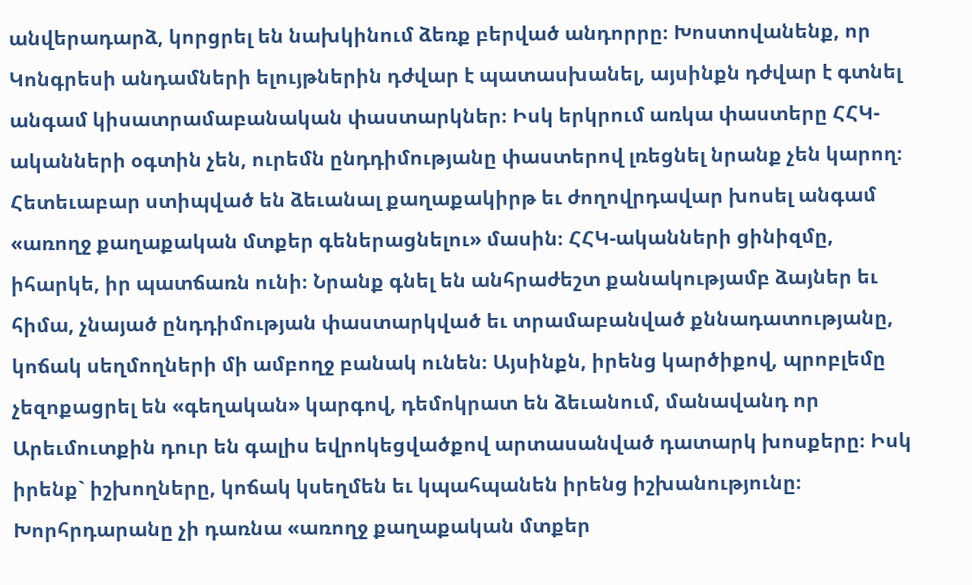անվերադարձ, կորցրել են նախկինում ձեռք բերված անդորրը։ Խոստովանենք, որ Կոնգրեսի անդամների ելույթներին դժվար է պատասխանել, այսինքն դժվար է գտնել անգամ կիսատրամաբանական փաստարկներ։ Իսկ երկրում առկա փաստերը ՀՀԿ-ականների օգտին չեն, ուրեմն ընդդիմությանը փաստերով լռեցնել նրանք չեն կարող։ Հետեւաբար ստիպված են ձեւանալ քաղաքակիրթ եւ ժողովրդավար խոսել անգամ «առողջ քաղաքական մտքեր գեներացնելու» մասին։ ՀՀԿ-ականների ցինիզմը, իհարկե, իր պատճառն ունի։ Նրանք գնել են անհրաժեշտ քանակությամբ ձայներ եւ հիմա, չնայած ընդդիմության փաստարկված եւ տրամաբանված քննադատությանը, կոճակ սեղմողների մի ամբողջ բանակ ունեն։ Այսինքն, իրենց կարծիքով, պրոբլեմը չեզոքացրել են «գեղական» կարգով, դեմոկրատ են ձեւանում, մանավանդ որ Արեւմուտքին դուր են գալիս եվրոկեցվածքով արտասանված դատարկ խոսքերը։ Իսկ իրենք` իշխողները, կոճակ կսեղմեն եւ կպահպանեն իրենց իշխանությունը։ Խորհրդարանը չի դառնա «առողջ քաղաքական մտքեր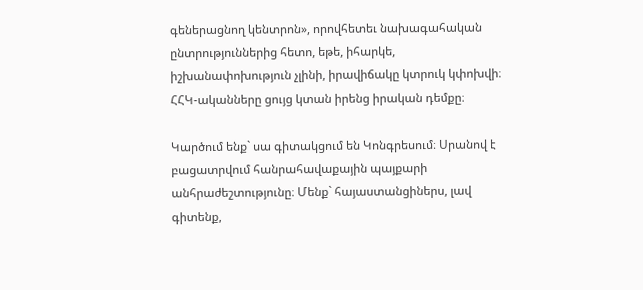գեներացնող կենտրոն», որովհետեւ նախագահական  ընտրություններից հետո, եթե, իհարկե, իշխանափոխություն չլինի, իրավիճակը կտրուկ կփոխվի։ ՀՀԿ-ականները ցույց կտան իրենց իրական դեմքը։

Կարծում ենք` սա գիտակցում են Կոնգրեսում։ Սրանով է բացատրվում հանրահավաքային պայքարի անհրաժեշտությունը։ Մենք` հայաստանցիներս, լավ գիտենք,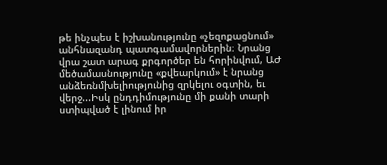թե ինչպես է իշխանությունը «չեզոքացնում» անհնազանդ պատգամավորներին։ Նրանց վրա շատ արագ քրգործեր են հորինվում, ԱԺ մեծամասնությունը «քվեարկում» է նրանց անձեռնմխելիությունից զրկելու օգտին, եւ վերջ...Իսկ ընդդիմությունը մի քանի տարի ստիպված է լինում իր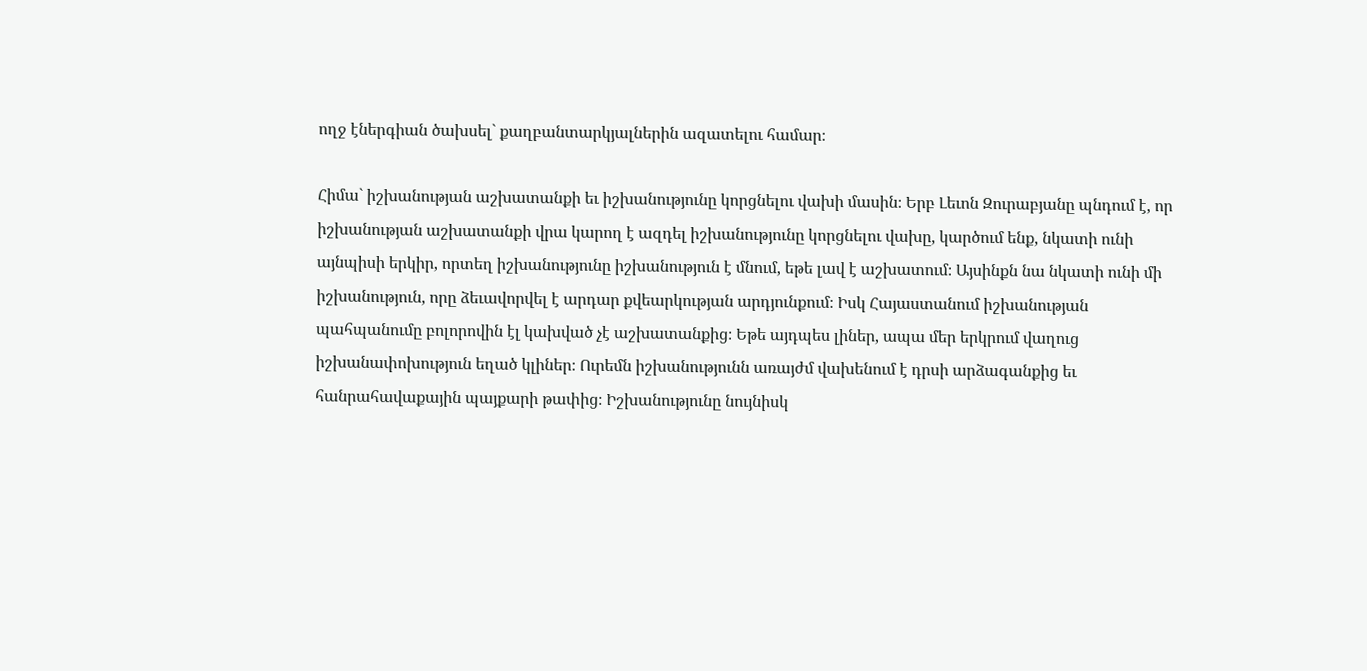ողջ էներգիան ծախսել` քաղբանտարկյալներին ազատելու համար։

Հիմա` իշխանության աշխատանքի եւ իշխանությունը կորցնելու վախի մասին։ Երբ Լեւոն Զուրաբյանը պնդում է, որ իշխանության աշխատանքի վրա կարող է ազդել իշխանությունը կորցնելու վախը, կարծում ենք, նկատի ունի այնպիսի երկիր, որտեղ իշխանությունը իշխանություն է մնում, եթե լավ է աշխատում։ Այսինքն նա նկատի ունի մի իշխանություն, որը ձեւավորվել է արդար քվեարկության արդյունքում։ Իսկ Հայաստանում իշխանության պահպանումը բոլորովին էլ կախված չէ աշխատանքից։ Եթե այդպես լիներ, ապա մեր երկրում վաղուց իշխանափոխություն եղած կլիներ։ Ուրեմն իշխանությունն առայժմ վախենում է դրսի արձագանքից եւ հանրահավաքային պայքարի թափից։ Իշխանությունը նույնիսկ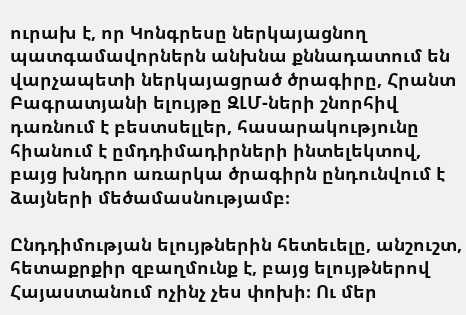ուրախ է, որ Կոնգրեսը ներկայացնող պատգամավորներն անխնա քննադատում են վարչապետի ներկայացրած ծրագիրը, Հրանտ Բագրատյանի ելույթը ԶԼՄ-ների շնորհիվ դառնում է բեստսելլեր, հասարակությունը հիանում է ըմդդիմադիրների ինտելեկտով, բայց խնդրո առարկա ծրագիրն ընդունվում է ձայների մեծամասնությամբ։

Ընդդիմության ելույթներին հետեւելը, անշուշտ, հետաքրքիր զբաղմունք է, բայց ելույթներով Հայաստանում ոչինչ չես փոխի։ Ու մեր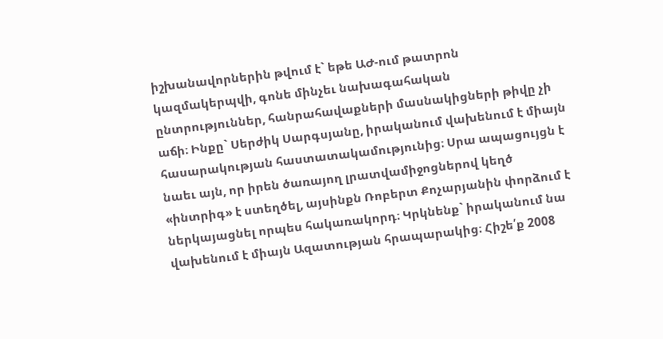իշխանավորներին թվում է` եթե ԱԺ-ում թատրոն կազմակերպվի, գոնե մինչեւ նախագահական ընտրություններ, հանրահավաքների մասնակիցների թիվը չի աճի։ Ինքը` Սերժիկ Սարգսյանը, իրականում վախենում է միայն հասարակության հաստատակամությունից։ Սրա ապացույցն է նաեւ այն, որ իրեն ծառայող լրատվամիջոցներով կեղծ «ինտրիգ» է ստեղծել, այսինքն Ռոբերտ Քոչարյանին փորձում է ներկայացնել որպես հակառակորդ։ Կրկնենք` իրականում նա վախենում է միայն Ազատության հրապարակից։ Հիշե՛ք 2008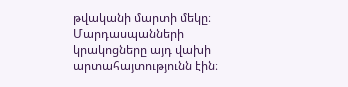թվականի մարտի մեկը։ Մարդասպանների կրակոցները այդ վախի արտահայտությունն էին։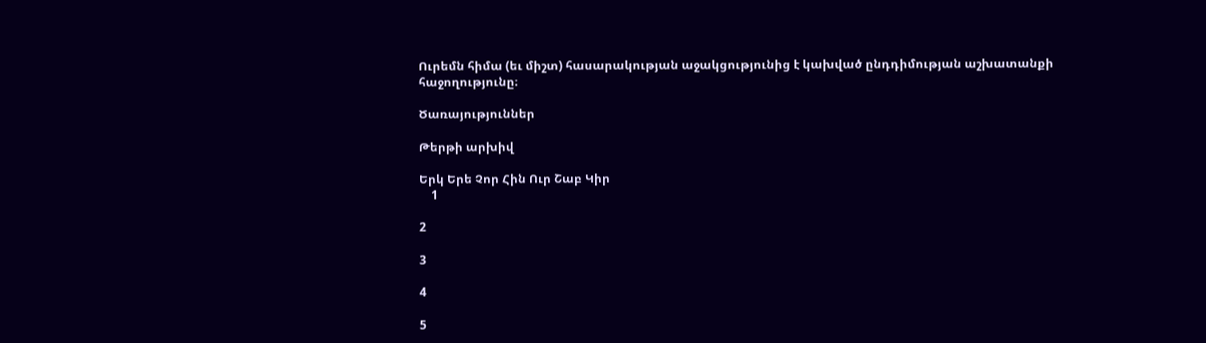Ուրեմն հիմա (եւ միշտ) հասարակության աջակցությունից է կախված ընդդիմության աշխատանքի հաջողությունը։

Ծառայություններ

Թերթի արխիվ

Երկ Երե Չոր Հին Ուր Շաբ Կիր
    1

2

3

4

5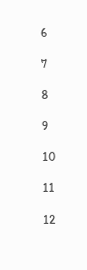6

7

8

9

10

11

12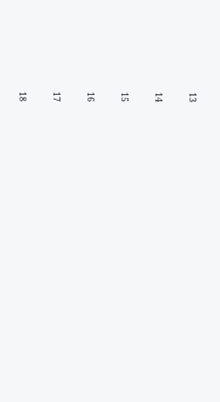13

14

15

16

17

18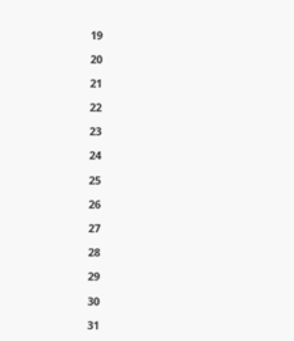19

20

21

22

23

24

25

26

27

28

29

30

31